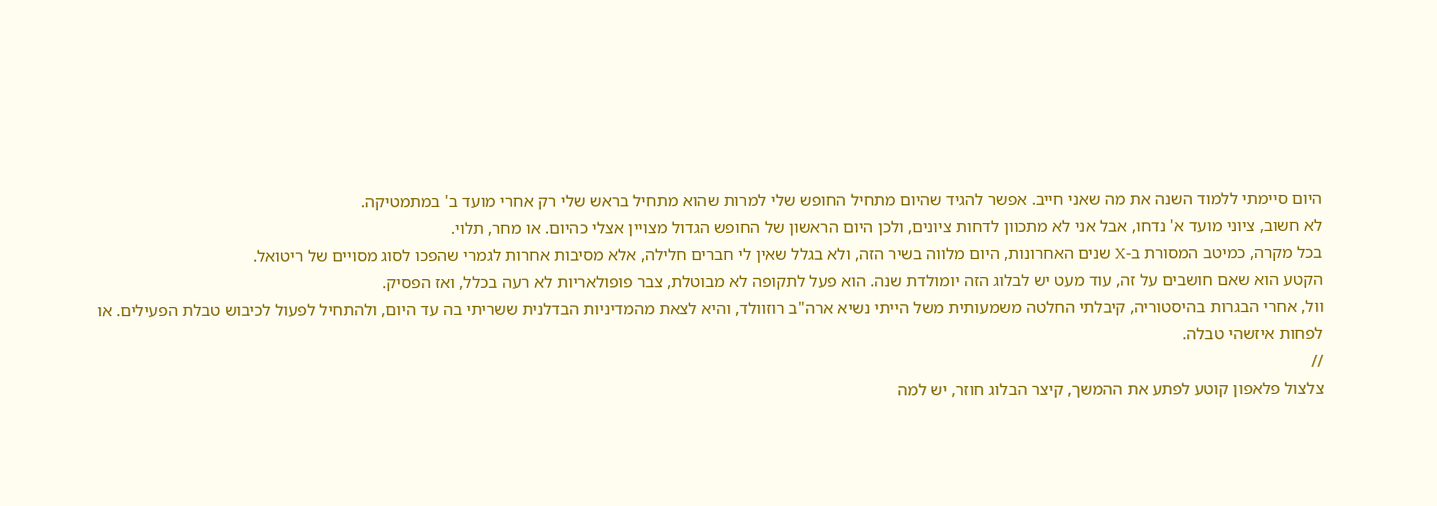היום סיימתי ללמוד השנה את מה שאני חייב. אפשר להגיד שהיום מתחיל החופש שלי למרות שהוא מתחיל בראש שלי רק אחרי מועד ב' במתמטיקה.
לא חשוב, ציוני מועד א' נדחו, אבל אני לא מתכוון לדחות ציונים, ולכן היום הראשון של החופש הגדול מצויין אצלי כהיום. או מחר, תלוי.
בכל מקרה, כמיטב המסורת ב-X שנים האחרונות, היום מלווה בשיר הזה, ולא בגלל שאין לי חברים חלילה, אלא מסיבות אחרות לגמרי שהפכו לסוג מסויים של ריטואל.
הקטע הוא שאם חושבים על זה, עוד מעט יש לבלוג הזה יומולדת שנה. הוא פעל לתקופה לא מבוטלת, צבר פופולאריות לא רעה בכלל, ואז הפסיק.
וול, אחרי הבגרות בהיסטוריה, קיבלתי החלטה משמעותית משל הייתי נשיא ארה"ב רוזוולד, והיא לצאת מהמדיניות הבדלנית ששריתי בה עד היום, ולהתחיל לפעול לכיבוש טבלת הפעילים. או לפחות איזשהי טבלה.
//
צלצול פלאפון קוטע לפתע את ההמשך, קיצר הבלוג חוזר, יש למה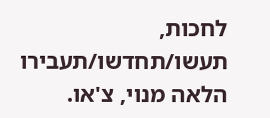לחכות, תעשו/תחדשו/תעבירו הלאה מנוי, צ'או.